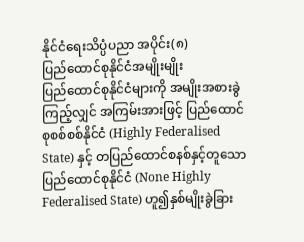နိုင်ငံရေးသိပ္ပံပညာ အပိုင်း(၈)
ပြည်ထောင်စုနိုင်ငံအမျိုးမျိုး
ပြည်ထောင်စုနိုင်ငံများကို အမျိုးအစားခွဲကြည့်လျှင် အကြမ်းအားဖြင့် ပြည်ထောင်စုစစ်စစ်နိုင်ငံ (Highly Federalised State) နှင့် တပြည်ထောင်စနစ်နှင့်တူသော ပြည်ထောင်စုနိုင်ငံ (None Highly Federalised State) ဟူ၍နှစ်မျိုးခွဲခြား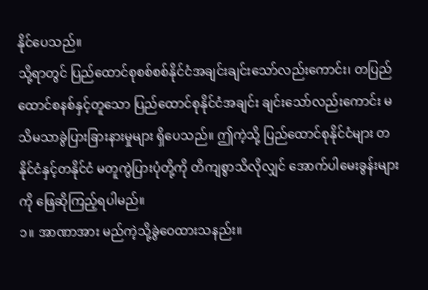နိုင်ပေသည်။
သို့ရာတွင် ပြည်ထောင်စုစစ်စစ်နိုင်ငံအချင်းချင်းသော်လည်းကောင်း၊ တပြည်ထောင်စနစ်နှင့်တူသော ပြည်ထောင်စုနိုင်ငံအချင်း ချင်းသော်လည်းကောင်း မသိမသာခွဲပြားခြားနားမှုများ ရှိပေသည်။ ဤကဲ့သို့ ပြည်ထောင်စုနိုင်ငံများ တနိုင်ငံနှင့်တနိုင်ငံ မတူကွဲပြားပုံတို့ကို တိကျစွာသိလိုလျှင် အောက်ပါမေးခွန်းများကို ဖြေဆိုကြည့်ရပါမည်။
၁။ အာဏာအား မည်ကဲ့သို့ခွဲဝေထားသနည်း။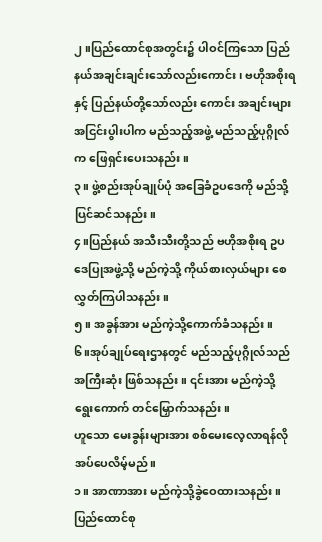၂။ပြည်ထောင်စုအတွင်း၌ ပါဝင်ကြသော ပြည်နယ်အချင်းချင်းသော်လည်းကောင်း၊ ဗဟိုအစိုးရနှင့် ပြည်နယ်တို့သော်လည်း ကောင်း အချင်းများ အငြင်းပွါးပါက မည်သည့်အဖွဲ့ မည်သည့်ပုဂ္ဂိုလ်က ဖြေရှင်းပေးသနည်း။
၃။ ဖွဲ့စည်းအုပ်ချုပ်ပုံ အခြေခံဥပဒေကို မည်သို့ပြင်ဆင်သနည်း။
၄။ပြည်နယ် အသီးသီးတို့သည် ဗဟိုအစိုးရ ဥပဒေပြုအဖွဲ့သို့ မည်ကဲ့သို့ ကိုယ်စားလှယ်များ စေလွှတ်ကြပါသနည်း။
၅။ အခွန်အား မည်ကဲ့သို့ကောက်ခံသနည်း။
၆။အုပ်ချုပ်ရေးဌာနတွင် မည်သည့်ပုဂ္ဂိုလ်သည် အကြီးဆုံး ဖြစ်သနည်း။ ၎င်းအား မည်ကဲ့သို့ ရွေးကောက် တင်မြှောက်သနည်း။
ဟူသော မေးခွန်းများအား စစ်မေးလေ့လာရန်လိုအပ်ပေလိမ့်မည်။
၁။ အာဏာအား မည်ကဲ့သို့ခွဲဝေထားသနည်း။
ပြည်ထောင်စု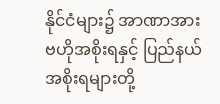နိုင်ငံများ၌ အာဏာအားဗဟိုအစိုးရနှင့် ပြည်နယ်အစိုးရများတို့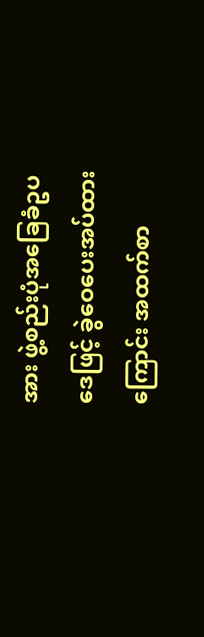အား ဖွဲ့စည်းပုံအခြေခံဥပဒေဖြင့် ခွဲဝေပေးအပ်ထား ကြောင်း အထက်စာ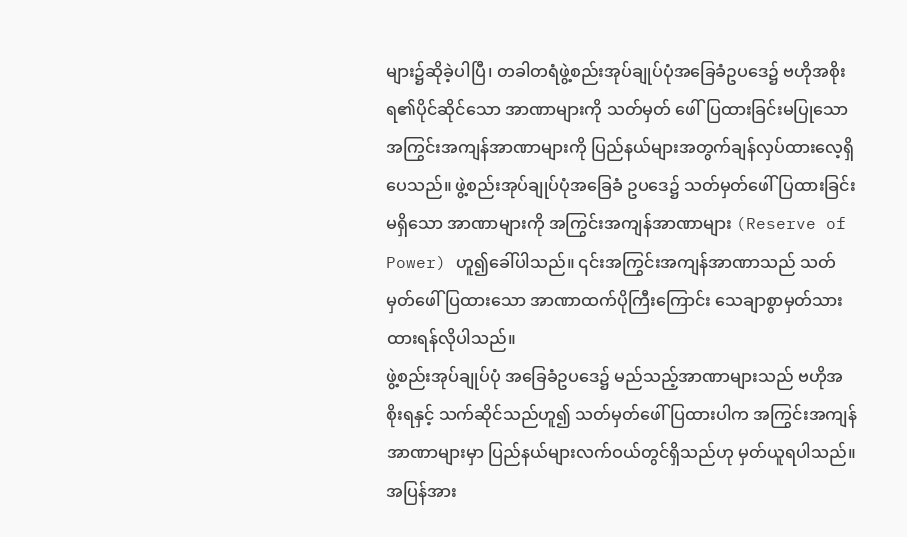များ၌ဆိုခဲ့ပါပြီ၊ တခါတရံဖွဲ့စည်းအုပ်ချုပ်ပုံအခြေခံဥပဒေ၌ ဗဟိုအစိုးရ၏ပိုင်ဆိုင်သော အာဏာများကို သတ်မှတ် ဖေါ်ပြထားခြင်းမပြုသော အကြွင်းအကျန်အာဏာများကို ပြည်နယ်များအတွက်ချန်လှပ်ထားလေ့ရှိပေသည်။ ဖွဲ့စည်းအုပ်ချုပ်ပုံအခြေခံ ဥပဒေ၌ သတ်မှတ်ဖေါ်ပြထားခြင်းမရှိသော အာဏာများကို အကြွင်းအကျန်အာဏာများ (Reserve of Power) ဟူ၍ခေါ်ပါသည်။ ၎င်းအကြွင်းအကျန်အာဏာသည် သတ်မှတ်ဖေါ်ပြထားသော အာဏာထက်ပိုကြီးကြောင်း သေချာစွာမှတ်သားထားရန်လိုပါသည်။
ဖွဲ့စည်းအုပ်ချုပ်ပုံ အခြေခံဥပဒေ၌ မည်သည့်အာဏာများသည် ဗဟိုအစိုးရနှင့် သက်ဆိုင်သည်ဟူ၍ သတ်မှတ်ဖေါ်ပြထားပါက အကြွင်းအကျန်အာဏာများမှာ ပြည်နယ်များလက်ဝယ်တွင်ရှိသည်ဟု မှတ်ယူရပါသည်။ အပြန်အား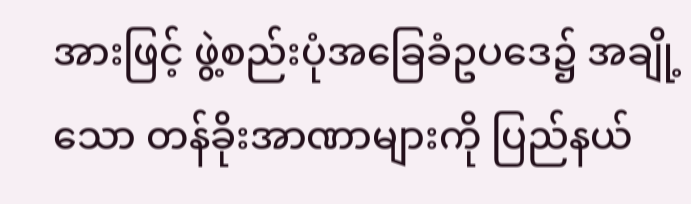အားဖြင့် ဖွဲ့စည်းပုံအခြေခံဥပဒေ၌ အချို့သော တန်ခိုးအာဏာများကို ပြည်နယ်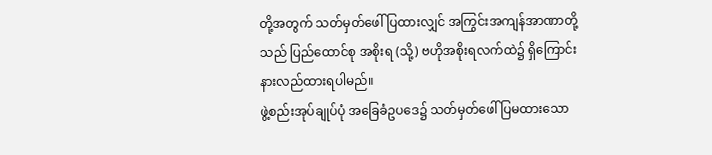တို့အတွက် သတ်မှတ်ဖေါ်ပြထားလျှင် အကြွင်းအကျန်အာဏာတို့သည် ပြည်ထောင်စု အစိုးရ (သို့) ဗဟိုအစိုးရလက်ထဲ၌ ရှိကြောင်းနားလည်ထားရပါမည်။
ဖွဲ့စည်းအုပ်ချုပ်ပုံ အခြေခံဥပဒေ၌ သတ်မှတ်ဖေါ်ပြမထားသော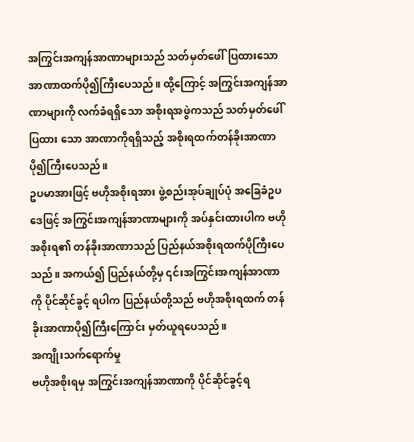အကြွင်းအကျန်အာဏာများသည် သတ်မှတ်ဖေါ်ပြထားသော အာဏာထက်ပို၍ကြီးပေသည်။ ထို့ကြောင့် အကြွင်းအကျန်အာဏာများကို လက်ခံရရှိသော အစိုးရအဖွဲကသည် သတ်မှတ်ဖေါ်ပြထား သော အာဏာကိုရရှိသည့် အစိုးရထက်တန်ခိုးအာဏာပို၍ကြီးပေသည်။
ဥပမာအားဖြင့် ဗဟိုအစိုးရအား ဖွဲ့စည်းအုပ်ချုပ်ပုံ အခြေခံဥပဒေဖြင့် အကြွင်းအကျန်အာဏာများကို အပ်နှင်းထားပါက ဗဟို အစိုးရ၏ တန်ခိုးအာဏာသည် ပြည်နယ်အစိုးရထက်ပိုကြီးပေသည်။ အကယ်၍ ပြည်နယ်တို့မှ ၎င်းအကြွင်းအကျန်အာဏာကို ပိုင်ဆိုင်ခွင့် ရပါက ပြည်နယ်တို့သည် ဗဟိုအစိုးရထက် တန်ခိုးအာဏာပို၍ကြီးကြောင်း မှတ်ယူရပေသည်။
အကျိုးသက်ရောက်မှု
ဗဟိုအစိုးရမှ အကြွင်းအကျန်အာဏာကို ပိုင်ဆိုင်ခွင့်ရ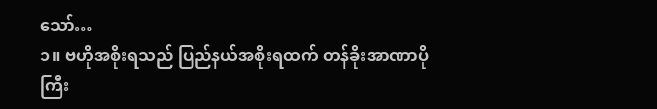သော်…
၁။ ဗဟိုအစိုးရသည် ပြည်နယ်အစိုးရထက် တန်ခိုးအာဏာပိုကြီး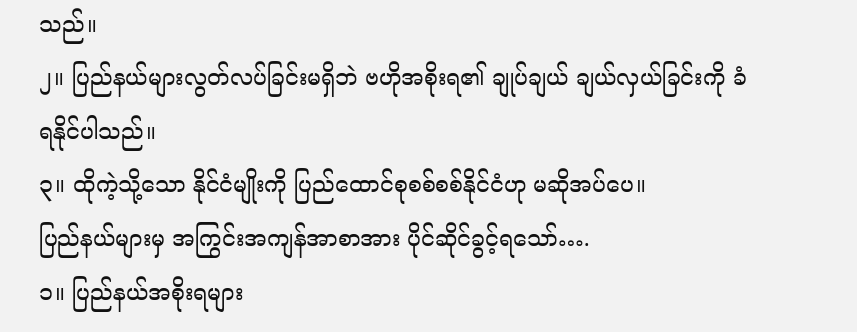သည်။
၂။ ပြည်နယ်များလွတ်လပ်ခြင်းမရှိဘဲ ဗဟိုအစိုးရ၏ ချုပ်ချယ် ချယ်လှယ်ခြင်းကို ခံရနိုင်ပါသည်။
၃။ ထိုကဲ့သို့သော နိုင်ငံမျိုးကို ပြည်ထောင်စုစစ်စစ်နိုင်ငံဟု မဆိုအပ်ပေ။
ပြည်နယ်များမှ အကြွင်းအကျန်အာစာအား ပိုင်ဆိုင်ခွင့်ရသော်….
၁။ ပြည်နယ်အစိုးရများ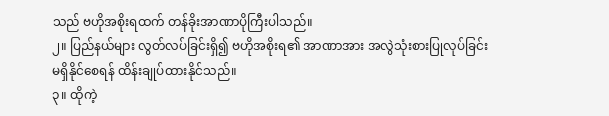သည် ဗဟိုအစိုးရထက် တန်ခိုးအာဏာပိုကြီးပါသည်။
၂။ ပြည်နယ်များ လွတ်လပ်ခြင်းရှိ၍ ဗဟိုအစိုးရ၏ အာဏာအား အလွဲသုံးစားပြုလုပ်ခြင်းမရှိနိုင်စေရန် ထိန်းချုပ်ထားနိုင်သည်။
၃။ ထိုကဲ့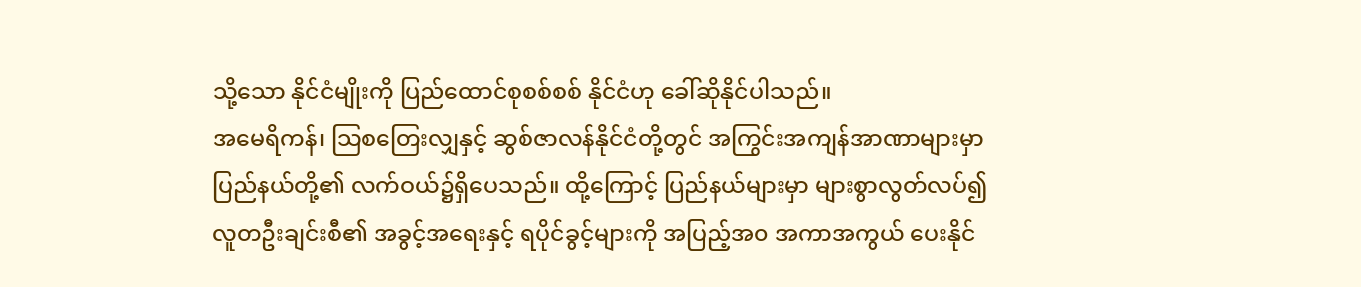သို့သော နိုင်ငံမျိုးကို ပြည်ထောင်စုစစ်စစ် နိုင်ငံဟု ခေါ်ဆိုနိုင်ပါသည်။
အမေရိကန်၊ သြစတြေးလျှနှင့် ဆွစ်ဇာလန်နိုင်ငံတို့တွင် အကြွင်းအကျန်အာဏာများမှာ ပြည်နယ်တို့၏ လက်ဝယ်၌ရှိပေသည်။ ထို့ကြောင့် ပြည်နယ်များမှာ များစွာလွတ်လပ်၍ လူတဦးချင်းစီ၏ အခွင့်အရေးနှင့် ရပိုင်ခွင့်များကို အပြည့်အ၀ အကာအကွယ် ပေးနိုင်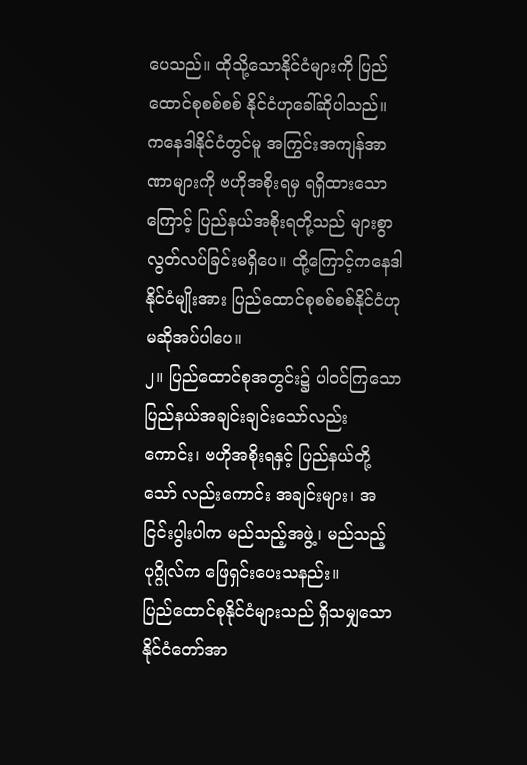ပေသည်။ ထိုသို့သောနိုင်ငံများကို ပြည်ထောင်စုစစ်စစ် နိုင်ငံဟုခေါ်ဆိုပါသည်။
ကနေဒါနိုင်ငံတွင်မူ အကြွင်းအကျန်အာဏာများကို ဗဟိုအစိုးရမှ ရရှိထားသောကြောင့် ပြည်နယ်အစိုးရတို့သည် များစွာ လွတ်လပ်ခြင်းမရှိပေ။ ထို့ကြောင့်ကနေဒါနိုင်ငံမျိုးအား ပြည်ထောင်စုစစ်စစ်နိုင်ငံဟု မဆိုအပ်ပါပေ။
၂။ ပြည်ထောင်စုအတွင်း၌ ပါဝင်ကြသော ပြည်နယ်အချင်းချင်းသော်လည်းကောင်း၊ ဗဟိုအစိုးရနှင့် ပြည်နယ်တို့သော် လည်းကောင်း အချင်းများ၊ အငြင်းပွါးပါက မည်သည့်အဖွဲ့၊ မည်သည့်ပုဂ္ဂိုလ်က ဖြေရှင်းပေးသနည်း။
ပြည်ထောင်စုနိုင်ငံများသည် ရှိသမျှသော နိုင်ငံတော်အာ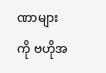ဏာများကို ဗဟိုအ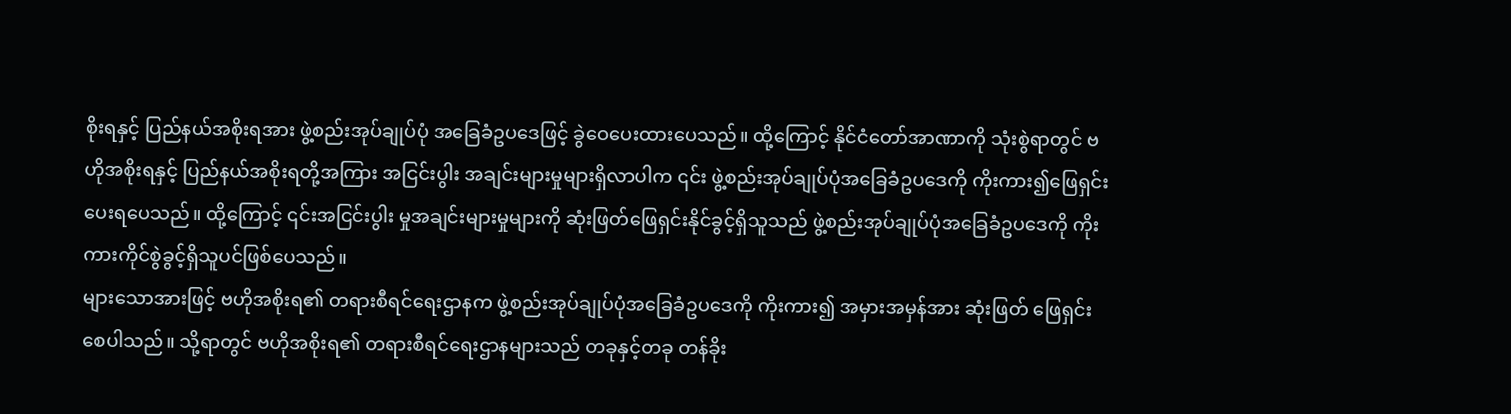စိုးရနှင့် ပြည်နယ်အစိုးရအား ဖွဲ့စည်းအုပ်ချုပ်ပုံ အခြေခံဥပဒေဖြင့် ခွဲဝေပေးထားပေသည်။ ထို့ကြောင့် နိုင်ငံတော်အာဏာကို သုံးစွဲရာတွင် ဗဟိုအစိုးရနှင့် ပြည်နယ်အစိုးရတို့အကြား အငြင်းပွါး အချင်းများမှုများရှိလာပါက ၎င်း ဖွဲ့စည်းအုပ်ချုပ်ပုံအခြေခံဥပဒေကို ကိုးကား၍ဖြေရှင်းပေးရပေသည်။ ထို့ကြောင့် ၎င်းအငြင်းပွါး မှုအချင်းများမှုများကို ဆုံးဖြတ်ဖြေရှင်းနိုင်ခွင့်ရှိသူသည် ဖွဲ့စည်းအုပ်ချုပ်ပုံအခြေခံဥပဒေကို ကိုးကားကိုင်စွဲခွင့်ရှိသူပင်ဖြစ်ပေသည်။
များသောအားဖြင့် ဗဟိုအစိုးရ၏ တရားစီရင်ရေးဌာနက ဖွဲ့စည်းအုပ်ချုပ်ပုံအခြေခံဥပဒေကို ကိုးကား၍ အမှားအမှန်အား ဆုံးဖြတ် ဖြေရှင်းစေပါသည်။ သို့ရာတွင် ဗဟိုအစိုးရ၏ တရားစီရင်ရေးဌာနများသည် တခုနှင့်တခု တန်ခိုး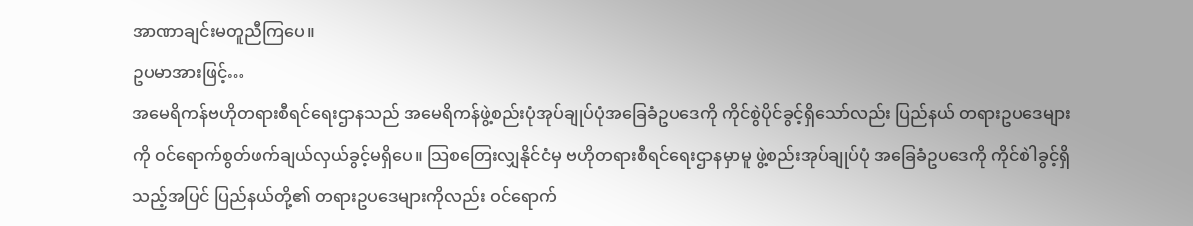အာဏာချင်းမတူညီကြပေ။
ဥပမာအားဖြင့်…
အမေရိကန်ဗဟိုတရားစီရင်ရေးဌာနသည် အမေရိကန်ဖွဲ့စည်းပုံအုပ်ချုပ်ပုံအခြေခံဥပဒေကို ကိုင်စွဲပိုင်ခွင့်ရှိသော်လည်း ပြည်နယ် တရားဥပဒေများကို ဝင်ရောက်စွတ်ဖက်ချယ်လှယ်ခွင့်မရှိပေ။ သြစတြေးလျှနိုင်ငံမှ ဗဟိုတရားစီရင်ရေးဌာနမှာမူ ဖွဲ့စည်းအုပ်ချုပ်ပုံ အခြေခံဥပဒေကို ကိုင်စါဲခွင့်ရှိသည့်အပြင် ပြည်နယ်တို့၏ တရားဥပဒေများကိုလည်း ဝင်ရောက်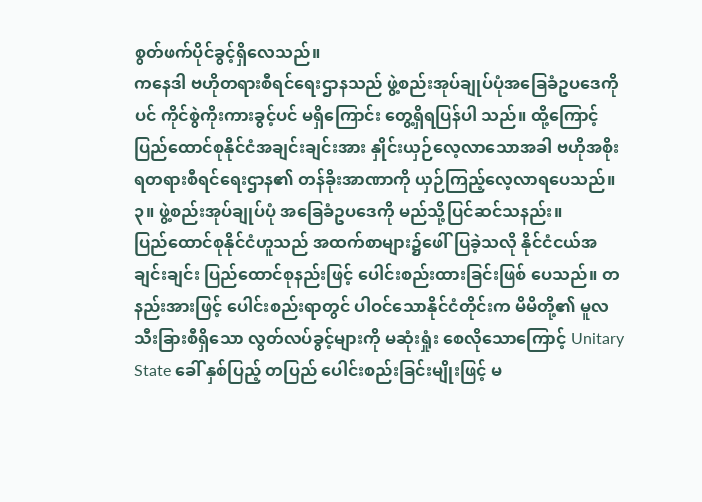စွတ်ဖက်ပိုင်ခွင့်ရှိလေသည်။
ကနေဒါ ဗဟိုတရားစီရင်ရေးဌာနသည် ဖွဲ့စည်းအုပ်ချုပ်ပုံအခြေခံဥပဒေကိုပင် ကိုင်စွဲကိုးကားခွင့်ပင် မရှိကြောင်း တွေ့ရှိရပြန်ပါ သည်။ ထို့ကြောင့် ပြည်ထောင်စုနိုင်ငံအချင်းချင်းအား နှိုင်းယှဉ်လေ့လာသောအခါ ဗဟိုအစိုးရတရားစီရင်ရေးဌာန၏ တန်ခိုးအာဏာကို ယှဉ်ကြည့်လေ့လာရပေသည်။
၃။ ဖွဲ့စည်းအုပ်ချုပ်ပုံ အခြေခံဥပဒေကို မည်သို့ပြင်ဆင်သနည်း။
ပြည်ထောင်စုနိုင်ငံဟူသည် အထက်စာများ၌ဖေါ်ပြခဲ့သလို နိုင်ငံငယ်အချင်းချင်း ပြည်ထောင်စုနည်းဖြင့် ပေါင်းစည်းထားခြင်းဖြစ် ပေသည်။ တနည်းအားဖြင့် ပေါင်းစည်းရာတွင် ပါဝင်သောနိုင်ငံတိုင်းက မိမိတို့၏ မူလသီးခြားစီရှိသော လွတ်လပ်ခွင့်များကို မဆုံးရှုံး စေလိုသောကြောင့် Unitary State ခေါ် နှစ်ပြည့် တပြည် ပေါင်းစည်းခြင်းမျိုးဖြင့် မ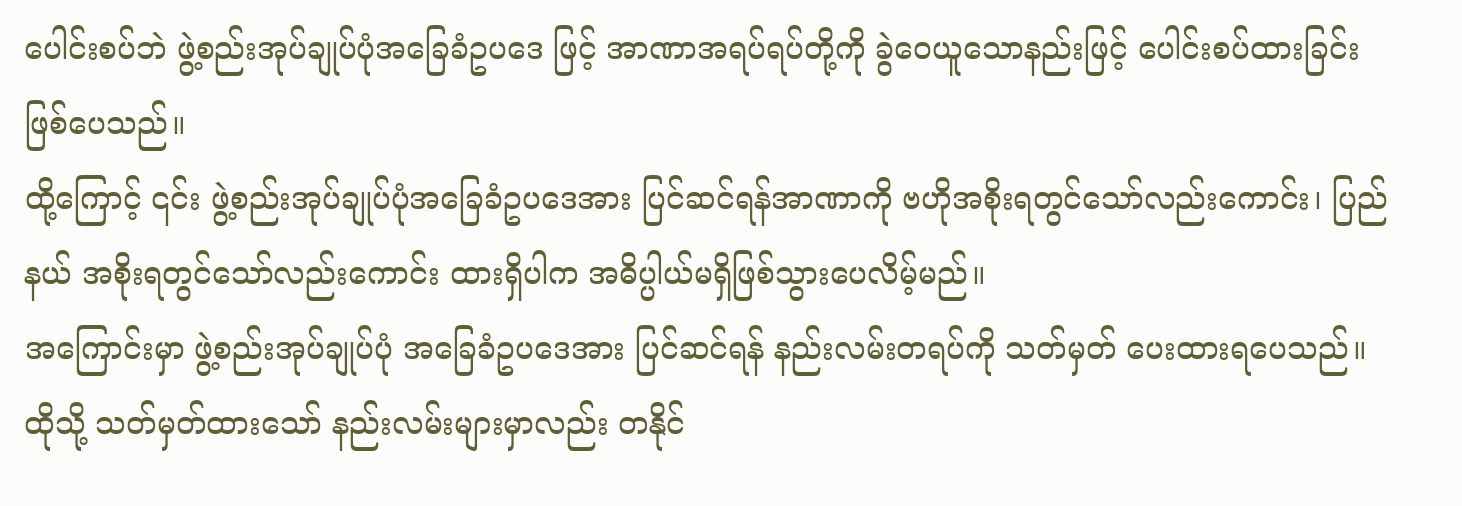ပေါင်းစပ်ဘဲ ဖွဲ့စည်းအုပ်ချုပ်ပုံအခြေခံဥပဒေ ဖြင့် အာဏာအရပ်ရပ်တို့ကို ခွဲဝေယူသောနည်းဖြင့် ပေါင်းစပ်ထားခြင်းဖြစ်ပေသည်။
ထို့ကြောင့် ၎င်း ဖွဲ့စည်းအုပ်ချုပ်ပုံအခြေခံဥပဒေအား ပြင်ဆင်ရန်အာဏာကို ဗဟိုအစိုးရတွင်သော်လည်းကောင်း၊ ပြည်နယ် အစိုးရတွင်သော်လည်းကောင်း ထားရှိပါက အဓိပ္ပါယ်မရှိဖြစ်သွားပေလိမ့်မည်။
အကြောင်းမှာ ဖွဲ့စည်းအုပ်ချုပ်ပုံ အခြေခံဥပဒေအား ပြင်ဆင်ရန် နည်းလမ်းတရပ်ကို သတ်မှတ် ပေးထားရပေသည်။ ထိုသို့ သတ်မှတ်ထားသော် နည်းလမ်းများမှာလည်း တနိုင်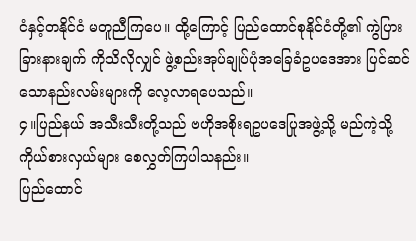ငံနှင့်တနိုင်ငံ မတူညီကြပေ။ ထို့ကြောင့် ပြည်ထောင်စုနိုင်ငံတို့၏ ကွဲပြားခြားနားချက် ကိုသိလိုလျှင် ဖွဲ့စည်းအုပ်ချုပ်ပုံအခြေခံဥပဒေအား ပြင်ဆင်သောနည်းလမ်းများကို လေ့လာရပေသည်။
၄။ပြည်နယ် အသီးသီးတို့သည် ဗဟိုအစိုးရဥပဒေပြုအဖွဲ့သို့ မည်ကဲ့သို့ ကိုယ်စားလှယ်များ စေလွှတ်ကြပါသနည်း။
ပြည်ထောင်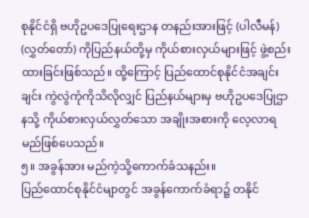စုနိုင်ငံရှိ ဗဟိုဥပဒေပြုရေးဌာန တနည်းအားဖြင့် (ပါလီမန်) (လွှတ်တော်) ကိုပြည်နယ်တို့မှ ကိုယ်စားလှယ်များဖြင့် ဖွဲ့စည်းထားခြင်းဖြစ်သည်။ ထို့ကြောင့် ပြည်ထောင်စုနိုင်ငံအချင်းချင်း ကွဲလွဲကုံကိုသိလိုလျှင် ပြည်နယ်များမှ ဗဟိုဥပဒေပြုဌာနသို့ ကိုယ်စားလှယ်လွှတ်သော အချိုးအစားကို လေ့လာရမည်ဖြစ်ပေသည်။
၅။ အခွန်အား မည်ကဲ့သို့ကောက်ခံသနည်း။
ပြည်ထောင်စုနိုင်ငံမျာတွင် အခွန်ကောက်ခံရာ၌ တနိုင်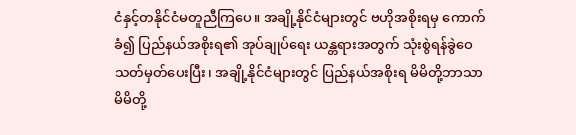ငံနှင့်တနိုင်ငံမတူညီကြပေ။ အချို့နိုင်ငံများတွင် ဗဟိုအစိုးရမှ ကောက်ခံ၍ ပြည်နယ်အစိုးရ၏ အုပ်ချုပ်ရေး ယန္တရားအတွက် သုံးစွဲရန်ခွဲဝေသတ်မှတ်ပေးပြီး၊ အချို့နိုင်ငံများတွင် ပြည်နယ်အစိုးရ မိမိတို့ဘာသာ မိမိတို့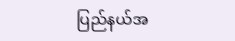ပြည်နယ်အ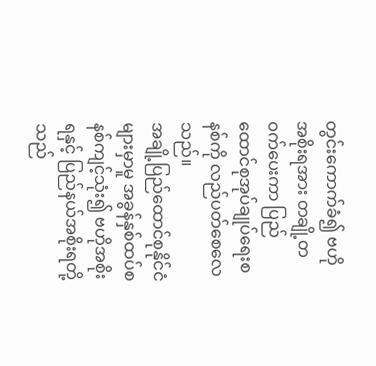တွင်းကောက်ခံ၍ ဗဟိုအစိုးရအား တချို့တဝက်ပေးကာ ပြည်ထောင်စုအုပ်ချုပ်ရေးစနစ်ကို လည်ပတ်စေလေသည်။
အချို့ပြည်ထောင်စုနိုင်ငံများမှာမူ အခွန်နှစ်ထပ်စနစ်ကျင့်သုံး၍ ဗဟိုအစိုးရနှင့် ပြည်နယ်အစိုးရတို့သည်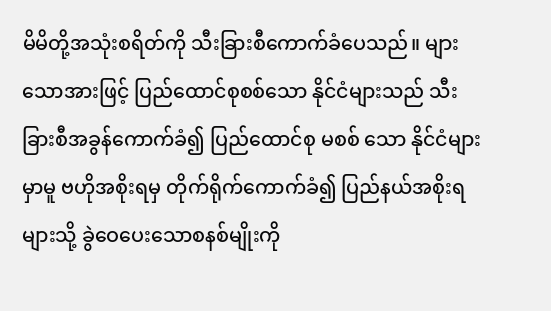မိမိတို့အသုံးစရိတ်ကို သီးခြားစီကောက်ခံပေသည်။ များသောအားဖြင့် ပြည်ထောင်စုစစ်သော နိုင်ငံများသည် သီးခြားစီအခွန်ကောက်ခံ၍ ပြည်ထောင်စု မစစ် သော နိုင်ငံများမှာမူ ဗဟိုအစိုးရမှ တိုက်ရိုက်ကောက်ခံ၍ ပြည်နယ်အစိုးရများသို့ ခွဲဝေပေးသောစနစ်မျိုးကို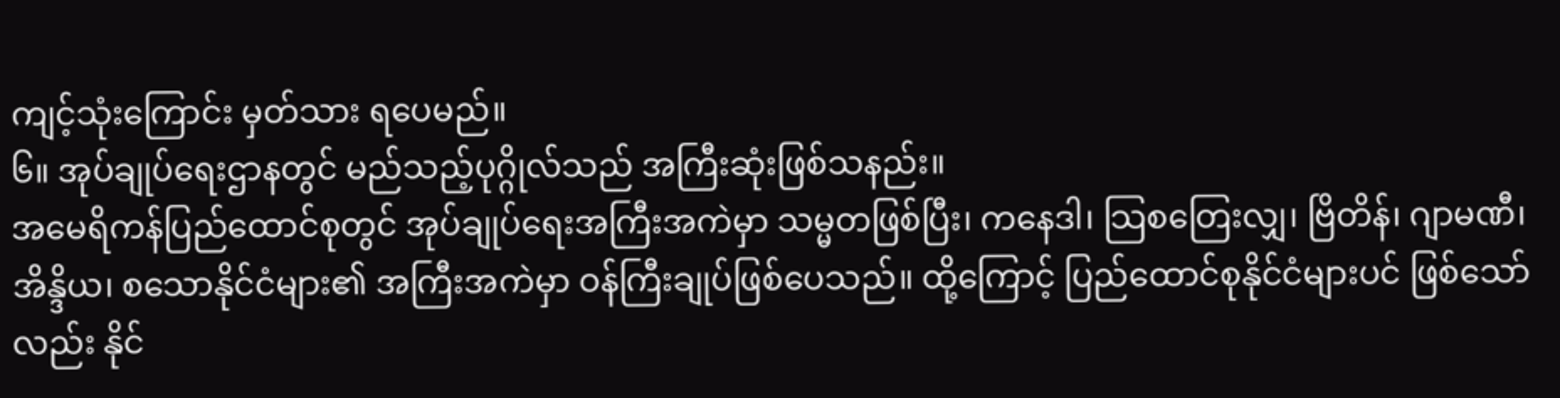ကျင့်သုံးကြောင်း မှတ်သား ရပေမည်။
၆။ အုပ်ချုပ်ရေးဌာနတွင် မည်သည့်ပုဂ္ဂိုလ်သည် အကြီးဆုံးဖြစ်သနည်း။
အမေရိကန်ပြည်ထောင်စုတွင် အုပ်ချုပ်ရေးအကြီးအကဲမှာ သမ္မတဖြစ်ပြီး၊ ကနေဒါ၊ သြစတြေးလျှ၊ ဗြိတိန်၊ ဂျာမဏီ၊ အိန္ဒိယ၊ စသောနိုင်ငံများ၏ အကြီးအကဲမှာ ဝန်ကြီးချုပ်ဖြစ်ပေသည်။ ထို့ကြောင့် ပြည်ထောင်စုနိုင်ငံများပင် ဖြစ်သော်လည်း နိုင်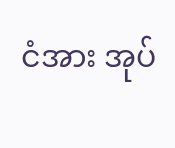ငံအား အုပ်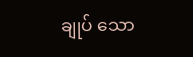ချုပ် သော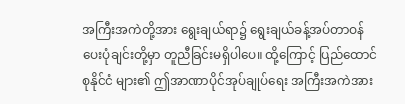အကြီးအကဲတို့အား ရွေးချယ်ရာ၌ ရွေးချယ်ခန့်အပ်တာဝန်ပေးပုံချင်းတို့မှာ တူညီခြင်းမရှိပါပေ။ ထို့ကြောင့် ပြည်ထောင်စုနိုင်ငံ များ၏ ဤအာဏာပိုင်အုပ်ချုပ်ရေး အကြီးအကဲအား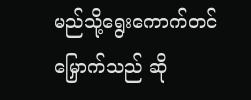မည်သို့ရွေးကောက်တင်မြှောက်သည် ဆို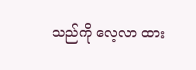သည်ကို လေ့လာ ထား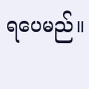ရပေမည်။